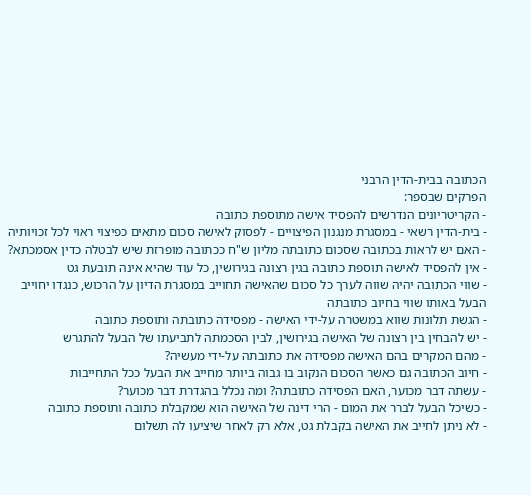הכתובה בבית-הדין הרבני
הפרקים שבספר:
- הקריטריונים הנדרשים להפסיד אישה מתוספת כתובה
- בית-הדין רשאי - במסגרת מנגנון הפיצויים - לפסוק לאישה סכום מתאים כפיצוי ראוי לכל זכויותיה
- האם יש לראות בכתובה שסכום כתובתה מליון ש"ח ככתובה מופרזת שיש לבטלה כדין אסמכתא?
- אין להפסיד לאישה תוספת כתובה בגין רצונה בגירושין, כל עוד שהיא אינה תובעת גט
- שווי הכתובה יהיה שווה לערך כל סכום שהאישה תחוייב במסגרת הדיון על הרכוש, כנגדו יחוייב הבעל באותו שווי בחיוב כתובתה
- הגשת תלונות שווא במשטרה על-ידי האישה - מפסידה כתובתה ותוספת כתובה
- יש להבחין בין רצונה של האישה בגירושין, לבין הסכמתה לתביעתו של הבעל להתגרש
- מהם המקרים בהם האישה מפסידה את כתובתה על-ידי מעשיה?
- חיוב הכתובה גם כאשר הסכום הנקוב בו גבוה ביותר מחייב את הבעל ככל התחייבות
- עשתה דבר מכוער, האם הפסידה כתובתה? ומה נכלל בהגדרת דבר מכוער?
- כשיכל הבעל לברר את המום - הרי דינה של האישה הוא שמקבלת כתובה ותוספת כתובה
- לא ניתן לחייב את האישה בקבלת גט, אלא רק לאחר שיציעו לה תשלום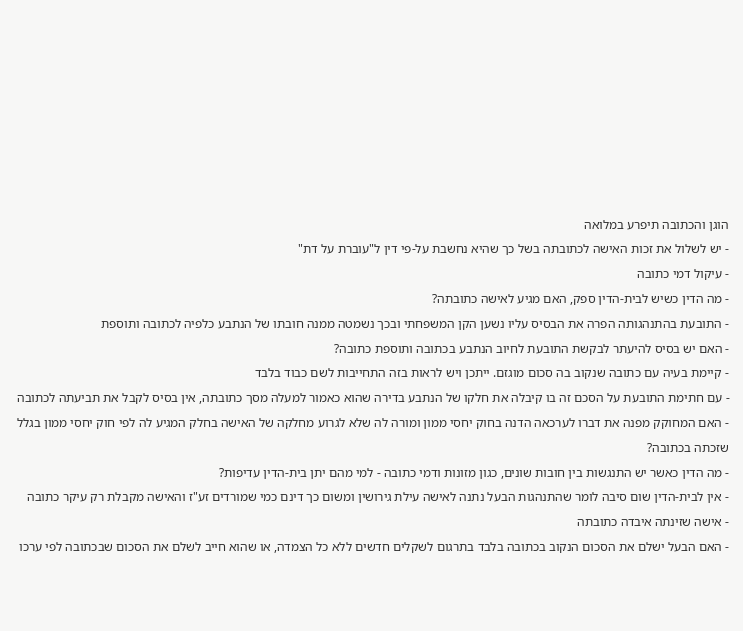הוגן והכתובה תיפרע במלואה
- יש לשלול את זכות האישה לכתובתה בשל כך שהיא נחשבת על-פי דין ל"עוברת על דת"
- עיקול דמי כתובה
- מה הדין כשיש לבית-הדין ספק, האם מגיע לאישה כתובתה?
- התובעת בהתנהגותה הפרה את הבסיס עליו נשען הקן המשפחתי ובכך נשמטה ממנה חובתו של הנתבע כלפיה לכתובה ותוספת
- האם יש בסיס להיעתר לבקשת התובעת לחיוב הנתבע בכתובה ותוספת כתובה?
- קיימת בעיה עם כתובה שנקוב בה סכום מוגזם. ייתכן ויש לראות בזה התחייבות לשם כבוד בלבד
- עם חתימת התובעת על הסכם זה בו קיבלה את חלקו של הנתבע בדירה שהוא כאמור למעלה מסך כתובתה, אין בסיס לקבל את תביעתה לכתובה
- האם המחוקק מפנה את דברו לערכאה הדנה בחוק יחסי ממון ומורה לה שלא לגרוע מחלקה של האישה בחלק המגיע לה לפי חוק יחסי ממון בגלל שזכתה בכתובה?
- מה הדין כאשר יש התנגשות בין חובות שונים, כגון מזונות ודמי כתובה - למי מהם יתן בית-הדין עדיפות?
- אין לבית-הדין שום סיבה לומר שהתנהגות הבעל נתנה לאישה עילת גירושין ומשום כך דינם כמי שמורדים זע"ז והאישה מקבלת רק עיקר כתובה
- אישה שזינתה איבדה כתובתה
- האם הבעל ישלם את הסכום הנקוב בכתובה בלבד בתרגום לשקלים חדשים ללא כל הצמדה, או שהוא חייב לשלם את הסכום שבכתובה לפי ערכו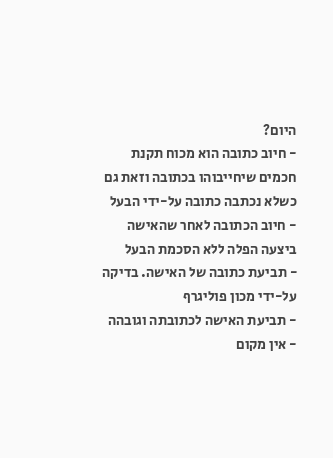היום?
- חיוב כתובה הוא מכוח תקנת חכמים שיחייבוהו בכתובה וזאת גם כשלא נכתבה כתובה על-ידי הבעל
- חיוב הכתובה לאחר שהאישה ביצעה הפלה ללא הסכמת הבעל
- תביעת כתובה של האישה. בדיקה על-ידי מכון פוליגרף
- תביעת האישה לכתובתה וגובהה
- אין מקום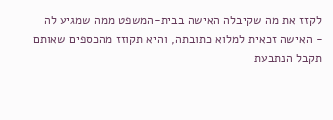לקזז את מה שקיבלה האישה בבית-המשפט ממה שמגיע לה
- האישה זכאית למלוא כתובתה, והיא תקוזז מהכספים שאותם תקבל הנתבעת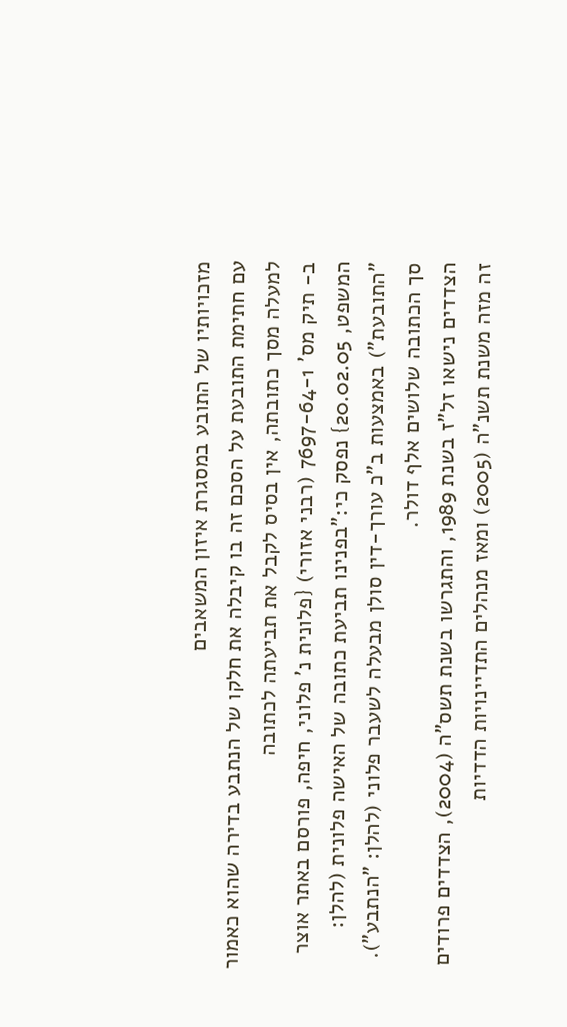מזכויותיו של התובע במסגרת איזון המשאבים
עם חתימת התובעת על הסכם זה בו קיבלה את חלקו של הנתבע בדירה שהוא כאמור למעלה מסך כתובתה, אין בסיס לקבל את תביעתה לכתובה
ב- תיק מס' 7697-64-1 (רבני אזורי) {פלונית נ' פלוני, חיפה, פורסם באתר אוצר המשפט, 20.02.05} נפסק כי:"בפנינו תביעת כתובה של האישה פלונית (להלן: "התובעת") באמצעות ב"כ עורך-דין סולן מבעלה לשעבר פלוני (להלן: "הנתבע"). סך הכתובה שלושים אלף דולר.
הצדדים נישאו זל"ז בשנת 1989, והתגרשו בשנת תשס"ה (2004), הצדדים פרודים זה מזה משנת תשנ"ה (2005) ומאז מנהלים התדיינויות הדדיות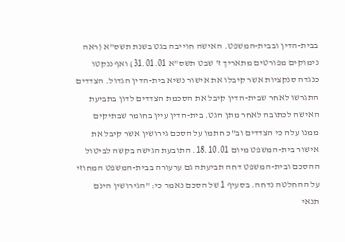בבית-הדין ובבית-המשפט. האישה חוייבה בגט בשנת תשס"א (ראה נימוקים מפורטים מתאריך ז' שבט תשס"א 31.01.01) ואף ננקטו כנגדה סנקציות אשר קיבלו את אישור נשיא בית-הדין הגדול. הצדדים התגרשו לאחר שבית-הדין קיבל את הסכמת הצדדים לדון בתביעת האישה לכתובה לאחר מתן הגט. בית-הדין עיין בחומר שבתיקים ממנו עלה כי הצדדים וב"כ חתמו על הסכם גירושין אשר קיבל את אישור בית-המשפט מיום 18.10.01. התובעת הגישה בקשה לביטול ההסכם ובית-המשפט דחה תביעתה גם ערעורה בבית-המשפט המחוזי על ההחלטה נדחה. בסעיף 1 של הסכם נאמר כי: "הגירושין הינם תנאי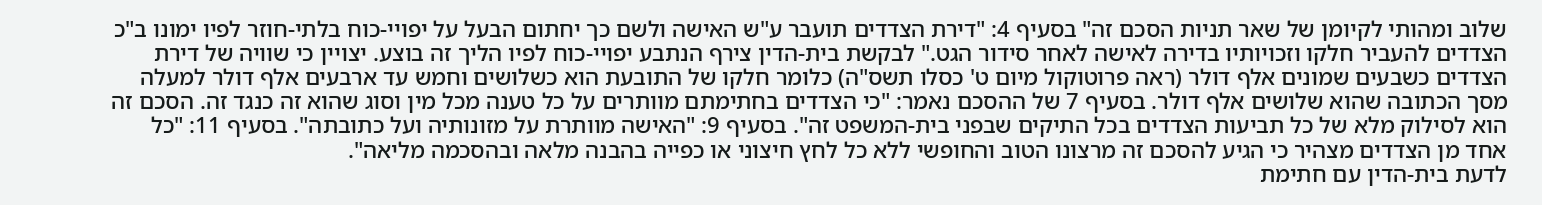שלוב ומהותי לקיומן של שאר תניות הסכם זה" בסעיף 4: "דירת הצדדים תועבר ע"ש האישה ולשם כך יחתום הבעל על יפויי-כוח בלתי-חוזר לפיו ימונו ב"כ הצדדים להעביר חלקו וזכויותיו בדירה לאישה לאחר סידור הגט." לבקשת בית-הדין צירף הנתבע יפויי-כוח לפיו הליך זה בוצע. יצויין כי שוויה של דירת הצדדים כשבעים שמונים אלף דולר (ראה פרוטוקול מיום ט' כסלו תשס"ה) כלומר חלקו של התובעת הוא כשלושים וחמש עד ארבעים אלף דולר למעלה מסך הכתובה שהוא שלושים אלף דולר. בסעיף 7 של ההסכם נאמר: "כי הצדדים בחתימתם מוותרים על כל טענה מכל מין וסוג שהוא זה כנגד זה. הסכם זה הוא לסילוק מלא של כל תביעות הצדדים בכל התיקים שבפני בית-המשפט זה". בסעיף 9: "האישה מוותרת על מזונותיה ועל כתובתה". בסעיף 11: "כל אחד מן הצדדים מצהיר כי הגיע להסכם זה מרצונו הטוב והחופשי ללא כל לחץ חיצוני או כפייה בהבנה מלאה ובהסכמה מליאה".
לדעת בית-הדין עם חתימת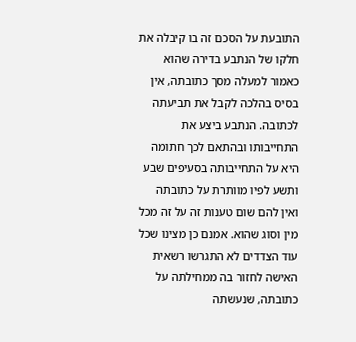התובעת על הסכם זה בו קיבלה את חלקו של הנתבע בדירה שהוא כאמור למעלה מסך כתובתה, אין בסיס בהלכה לקבל את תביעתה לכתובה. הנתבע ביצע את התחייבותו ובהתאם לכך חתומה היא על התחייבותה בסעיפים שבע ותשע לפיו מוותרת על כתובתה ואין להם שום טענות זה על זה מכל מין וסוג שהוא. אמנם כן מצינו שכל עוד הצדדים לא התגרשו רשאית האישה לחזור בה ממחילתה על כתובתה, שנעשתה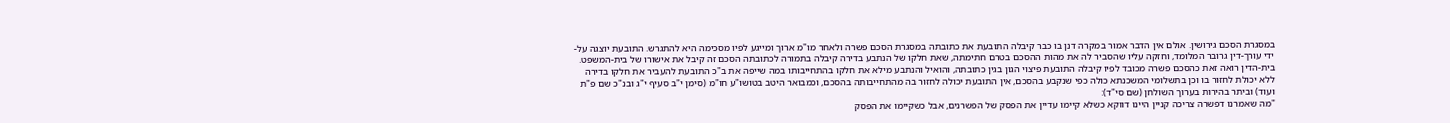במסגרת הסכם גירושין. אולם אין הדבר אמור במקרה דנן בו כבר קיבלה התובעת את כתובתה במסגרת הסכם פשרה ולאחר מו"מ ארוך ומייגע לפיו מסכימה היא להתגרש. התובעת יוצגה על-ידי עורך-דין גרובר המלומד, וחזקה עליו שהסביר לה את מהות ההסכם בטרם חתימתה, שאת חלקו של הנתבע בדירה קיבלה בתמורה לכתובתה הסכם זה קיבל את אישורו של בית-המשפט. בית-הדין רואה זאת כהסכם פשרה מכובד לפיו קיבלה התובעת פיצוי הגון בגין כתובתה, והואיל והנתבע מילא את חלקו בהתחייבותו במה שייפה את ב"כ התובעת להעביר את חלקו בדירה ללא יכולת לחזור בו וכן בתשלומי המשכנתא כולה כפי שנקבע בהסכם, אין התובעת יכולה לחזור בה מהתחייבותה בהסכם, וכמבואר היטב בטושו"ע חו"מ (סימן י"ב סעיף י"ג ובנ"כ שם פ"ת ועוד) וביתר בהירות בערוך השולחן (שם סי"ד):
"מה שאמרנו דפשרה צריכה קניין היינו דווקא כשלא קיימו עדיין את הפסק של הפשרנים, אבל כשקיימו את הפסק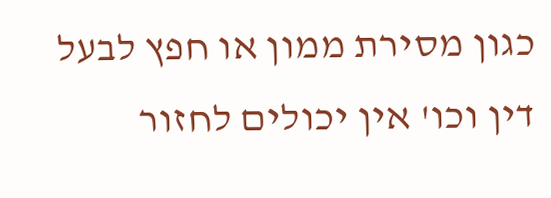כגון מסירת ממון או חפץ לבעל דין וכו' אין יכולים לחזור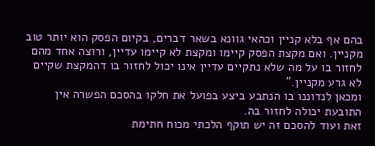בהם אף בלא קניין וכהאי גוונא בשאר דברים, בקיום הפסק הוא יותר טוב מקניין. ואם מקצת הפסק קיימו ומקצת לא קיימו עדיין, ורוצה אחד מהם לחזור בו על מה שלא נתקיים עדיין אינו יכול לחזור בו דהמקצת שקיים לא גרע מקניין."
ומכאן לנדוננו בו הנתבע ביצע בפועל את חלקו בהסכם הפשרה אין התובעת יכולה לחזור בה.
זאת ועוד להסכם זה יש תוקף הלכתי מכוח חתימת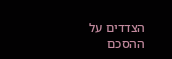הצדדים על ההסכם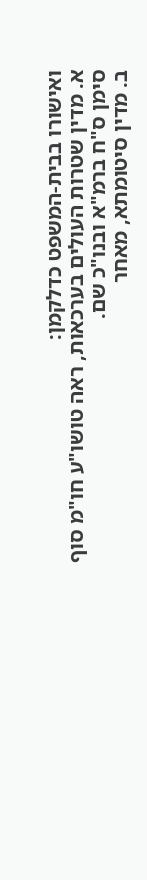ואישורו בבית-המשפט כדלקמן:
א. מדין שטרות העולים בערכאות, ראה טושו"ע חו"מ סוף סימן ס"ח ברמ"א ובנו"כ שם.
ב. מדין סיטומתא, מאחר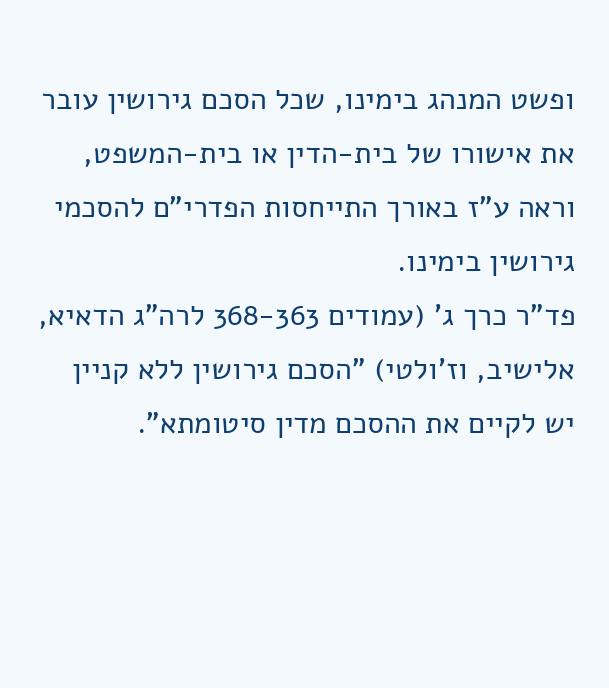ופשט המנהג בימינו, שכל הסכם גירושין עובר את אישורו של בית-הדין או בית-המשפט, וראה ע"ז באורך התייחסות הפדרי"ם להסכמי גירושין בימינו.
פד"ר כרך ג' (עמודים 368-363 לרה"ג הדאיא, אלישיב, וז'ולטי) "הסכם גירושין ללא קניין יש לקיים את ההסכם מדין סיטומתא".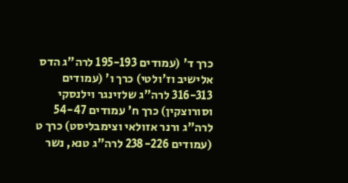כרך ד' (עמודים 195-193 לרה"ג הדס אלישיב וז'ולטי) כרך ו' (עמודים 316-313 לרה"ג שלזינגר וילנסקי וסורוצקין) כרך ח' עמודים 54-47 לרה"ג ורנר אזולאי וצימבליסט) כרך ט (עמודים 238-226 לרה"ג טנא, נשר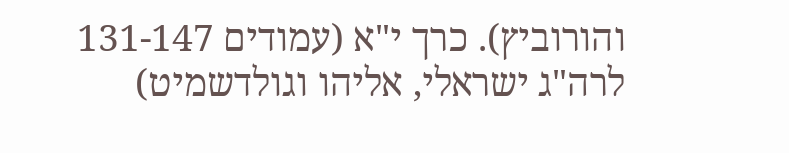והורוביץ). כרך י"א (עמודים 131-147 לרה"ג ישראלי, אליהו וגולדשמיט)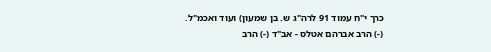כרך י"ח עמוד 91 לרה"ג ש. בן שמעון) ועוד ואכמ"ל.
(-) הרב אברהם אטלס - אב"ד (-) הרב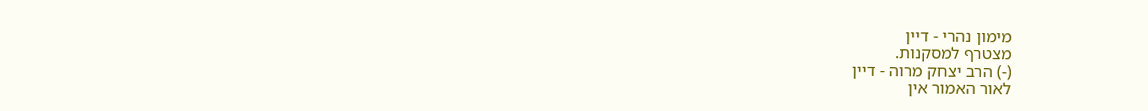מימון נהרי - דיין
מצטרף למסקנות.
(-) הרב יצחק מרוה - דיין
לאור האמור אין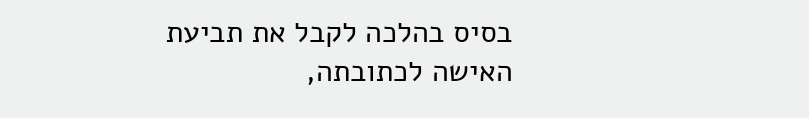בסיס בהלכה לקבל את תביעת האישה לכתובתה,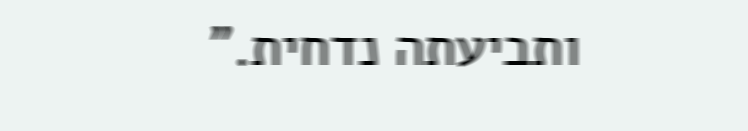ותביעתה נדחית."